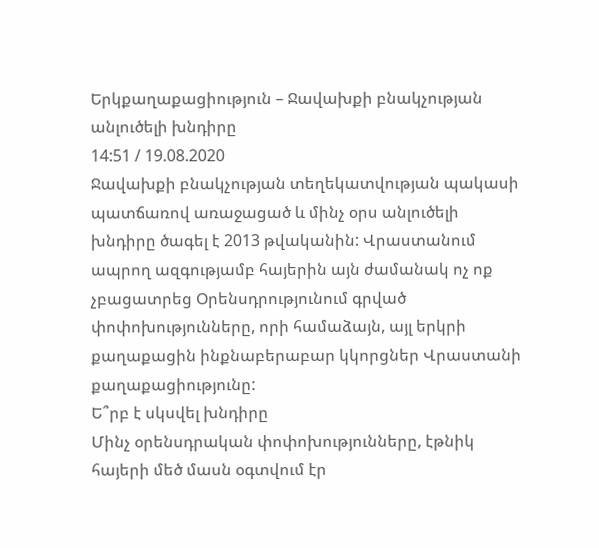Երկքաղաքացիություն – Ջավախքի բնակչության անլուծելի խնդիրը
14:51 / 19.08.2020
Ջավախքի բնակչության տեղեկատվության պակասի պատճառով առաջացած և մինչ օրս անլուծելի խնդիրը ծագել է 2013 թվականին: Վրաստանում ապրող ազգությամբ հայերին այն ժամանակ ոչ ոք չբացատրեց Օրենսդրությունում գրված փոփոխությունները, որի համաձայն, այլ երկրի քաղաքացին ինքնաբերաբար կկորցներ Վրաստանի քաղաքացիությունը:
Ե՞րբ է սկսվել խնդիրը
Մինչ օրենսդրական փոփոխությունները, էթնիկ հայերի մեծ մասն օգտվում էր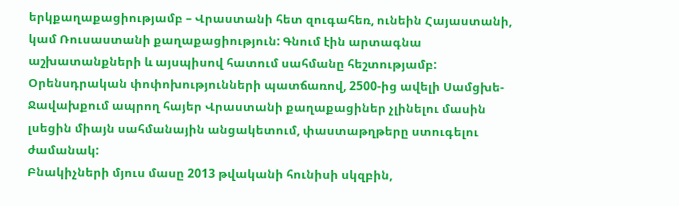երկքաղաքացիությամբ – Վրաստանի հետ զուգահեռ, ունեին Հայաստանի, կամ Ռուսաստանի քաղաքացիություն: Գնում էին արտագնա աշխատանքների և այսպիսով հատում սահմանը հեշտությամբ: Օրենսդրական փոփոխությունների պատճառով, 2500-ից ավելի Սամցխե-Ջավախքում ապրող հայեր Վրաստանի քաղաքացիներ չլինելու մասին լսեցին միայն սահմանային անցակետում, փաստաթղթերը ստուգելու ժամանակ:
Բնակիչների մյուս մասը 2013 թվականի հունիսի սկզբին,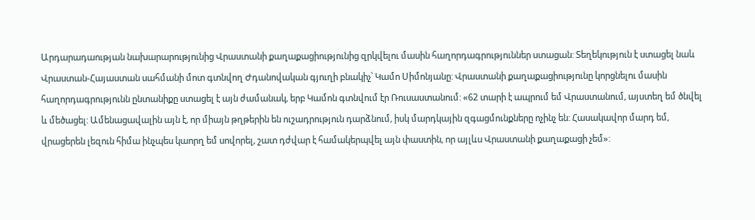Արդարադաության նախարարությունից Վրաստանի քաղաքացիությունից զրկվելու մասին հաղորդագրություններ ստացան: Տեղեկություն է ստացել նաև Վրաստան-Հայաստան սահմանի մոտ գտնվող Ժդանովական գյուղի բնակիչ՝ Կամո Սիմոնյանը: Վրաստանի քաղաքացիությունը կորցնելու մասին հաղորդագրությունն ընտանիքը ստացել է այն ժամանակ, երբ Կամոն գտնվում էր Ռուսաստանում: «62 տարի է ապրում եմ Վրաստանում, այստեղ եմ ծնվել և մեծացել: Ամենացավալին այն է, որ միայն թղթերին են ուշադրություն դարձնում, իսկ մարդկային զգացմունքները ոչինչ են: Հասակավոր մարդ եմ, վրացերեն լեզուն հիմա ինչպես կաորղ եմ սովորել, շատ դժվար է համակերպվել այն փաստին, որ այլևս Վրաստանի քաղաքացի չեմ»: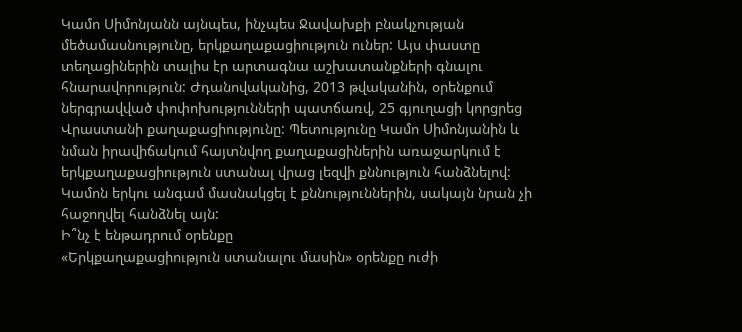Կամո Սիմոնյանն այնպես, ինչպես Ջավախքի բնակչության մեծամասնությունը, երկքաղաքացիություն ուներ: Այս փաստը տեղացիներին տալիս էր արտագնա աշխատանքների գնալու հնարավորություն: Ժդանովականից, 2013 թվականին, օրենքում ներգրավված փոփոխությունների պատճառվ, 25 գյուղացի կորցրեց Վրաստանի քաղաքացիությունը: Պետությունը Կամո Սիմոնյանին և նման իրավիճակում հայտնվող քաղաքացիներին առաջարկում է երկքաղաքացիություն ստանալ վրաց լեզվի քննություն հանձնելով: Կամոն երկու անգամ մասնակցել է քննություններին, սակայն նրան չի հաջողվել հանձնել այն:
Ի՞նչ է ենթադրում օրենքը
«Երկքաղաքացիություն ստանալու մասին» օրենքը ուժի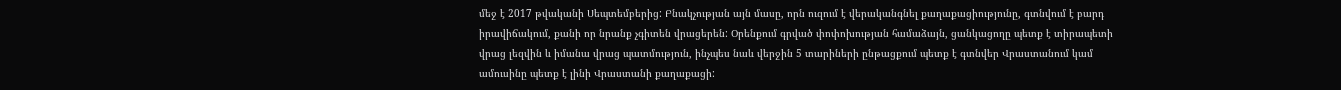մեջ է 2017 թվականի Սեպտեմբերից: Բնակչության այն մասը, որն ուզում է վերականգնել քաղաքացիությունը, գտնվում է բարդ իրավիճակում, քանի որ նրանք չգիտեն վրացերեն: Օրենքում գրված փոփոխության համաձայն, ցանկացողը պետք է տիրապետի վրաց լեզվին և իմանա վրաց պատմություն, ինչպես նաև վերջին 5 տարիների ընթացքում պետք է գտնվեր Վրաստանում կամ ամուսինը պետք է լինի Վրաստանի քաղաքացի: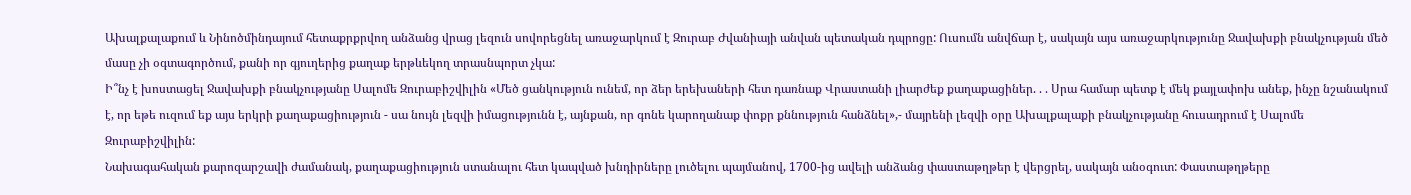Ախալքալաքում և Նինոծմինդայում հետաքրքրվող անձանց վրաց լեզուն սովորեցնել առաջարկում է Զուրաբ Ժվանիայի անվան պետական դպրոցը: Ուսումն անվճար է, սակայն այս առաջարկությունը Ջավախքի բնակչության մեծ մասը չի օգտագործում, քանի որ գյուղերից քաղաք երթևեկող տրասնպորտ չկա:
Ի՞նչ է խոստացել Ջավախքի բնակչությանը Սալոմե Զուրաբիշվիլին «Մեծ ցանկություն ունեմ, որ ձեր երեխաների հետ դառնաք Վրաստանի լիարժեք քաղաքացիներ. . . Սրա համար պետք է մեկ քայլափոխ անեք, ինչը նշանակում է, որ եթե ուզում եք այս երկրի քաղաքացիություն - սա նույն լեզվի իմացությունն է, այնքան, որ գոնե կարողանաք փոքր քննություն հանձնել»,- մայրենի լեզվի օրը Ախալքալաքի բնակչությանը հուսադրում է Սալոմե Զուրաբիշվիլին:
Նախագահական քարոզարշավի ժամանակ, քաղաքացիություն ստանալու հետ կապված խնդիրները լուծելու պայմանով, 1700-ից ավելի անձանց փաստաթղթեր է վերցրել, սակայն անօգուտ: Փաստաթղթերը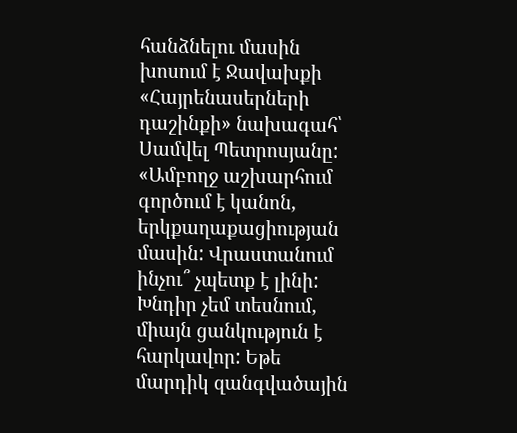հանձնելու մասին խոսում է Ջավախքի «Հայրենասերների դաշինքի» նախագահ՝ Սամվել Պետրոսյանը:
«Ամբողջ աշխարհում գործում է կանոն, երկքաղաքացիության մասին: Վրաստանում ինչու՞ չպետք է լինի: Խնդիր չեմ տեսնում, միայն ցանկություն է հարկավոր: Եթե մարդիկ զանգվածային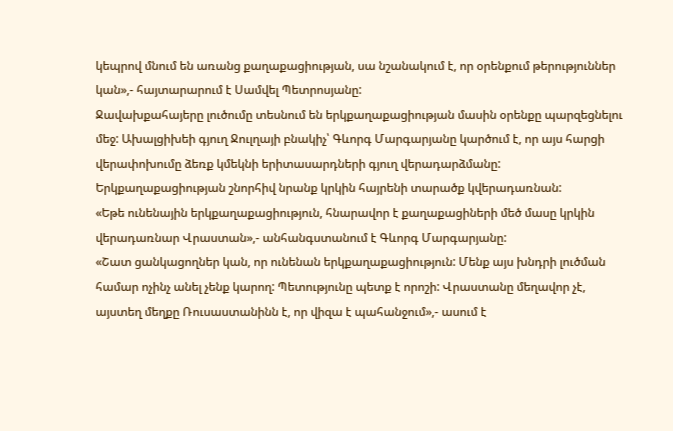կեպրով մնում են առանց քաղաքացիության, սա նշանակում է, որ օրենքում թերություններ կան»,- հայտարարում է Սամվել Պետրոսյանը:
Ջավախքահայերը լուծումը տեսնում են երկքաղաքացիության մասին օրենքը պարզեցնելու մեջ: Ախալցիխեի գյուղ Ջուլղայի բնակիչ՝ Գևորգ Մարգարյանը կարծում է, որ այս հարցի վերափոխումը ձեռք կմեկնի երիտասարդների գյուղ վերադարձմանը: Երկքաղաքացիության շնորհիվ նրանք կրկին հայրենի տարածք կվերադառնան:
«Եթե ունենային երկքաղաքացիություն, հնարավոր է քաղաքացիների մեծ մասը կրկին վերադառնար Վրաստան»,- անհանգստանում է Գևորգ Մարգարյանը:
«Շատ ցանկացողներ կան, որ ունենան երկքաղաքացիություն: Մենք այս խնդրի լուծման համար ոչինչ անել չենք կարող: Պետությունը պետք է որոշի: Վրաստանը մեղավոր չէ, այստեղ մեղքը Ռուսաստանինն է, որ վիզա է պահանջում»,- ասում է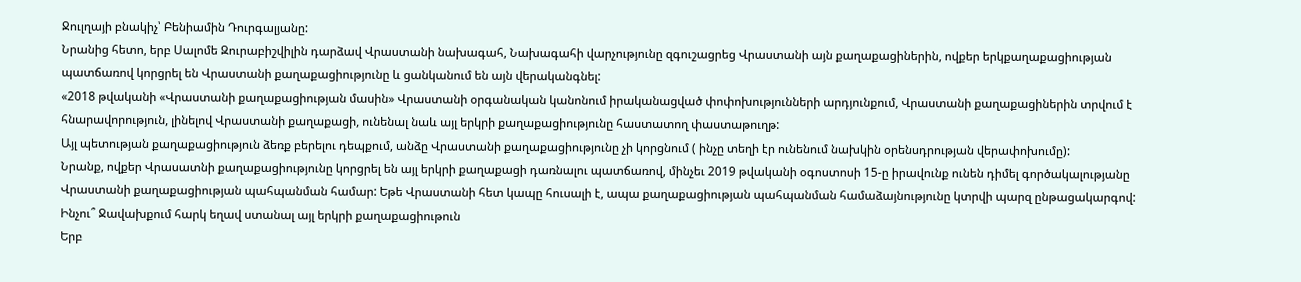Ջուլղայի բնակիչ՝ Բենիամին Դուրգալյանը:
Նրանից հետո, երբ Սալոմե Զուրաբիշվիլին դարձավ Վրաստանի նախագահ, Նախագահի վարչությունը զգուշացրեց Վրաստանի այն քաղաքացիներին, ովքեր երկքաղաքացիության պատճառով կորցրել են Վրաստանի քաղաքացիությունը և ցանկանում են այն վերականգնել:
«2018 թվականի «Վրաստանի քաղաքացիության մասին» Վրաստանի օրգանական կանոնում իրականացված փոփոխությունների արդյունքում, Վրաստանի քաղաքացիներին տրվում է հնարավորություն, լինելով Վրաստանի քաղաքացի, ունենալ նաև այլ երկրի քաղաքացիությունը հաստատող փաստաթուղթ:
Այլ պետության քաղաքացիություն ձեռք բերելու դեպքում, անձը Վրաստանի քաղաքացիությունը չի կորցնում ( ինչը տեղի էր ունենում նախկին օրենսդրության վերափոխումը):
Նրանք, ովքեր Վրասատնի քաղաքացիությունը կորցրել են այլ երկրի քաղաքացի դառնալու պատճառով, մինչեւ 2019 թվականի օգոստոսի 15-ը իրավունք ունեն դիմել գործակալությանը Վրաստանի քաղաքացիության պահպանման համար: Եթե Վրաստանի հետ կապը հուսալի է, ապա քաղաքացիության պահպանման համաձայնությունը կտրվի պարզ ընթացակարգով:
Ինչու՞ Ջավախքում հարկ եղավ ստանալ այլ երկրի քաղաքացիութուն
Երբ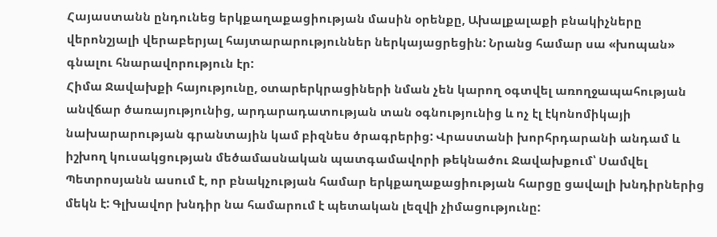Հայաստանն ընդունեց երկքաղաքացիության մասին օրենքը, Ախալքալաքի բնակիչները վերոնշյալի վերաբերյալ հայտարարություններ ներկայացրեցին: Նրանց համար սա «խոպան» գնալու հնարավորություն էր:
Հիմա Ջավախքի հայությունը, օտարերկրացիների նման չեն կարող օգտվել առողջապահության անվճար ծառայությունից, արդարադատության տան օգնությունից և ոչ էլ էկոնոմիկայի նախարարության գրանտային կամ բիզնես ծրագրերից: Վրաստանի խորհրդարանի անդամ և իշխող կուսակցության մեծամասնական պատգամավորի թեկնածու Ջավախքում՝ Սամվել Պետրոսյանն ասում է, որ բնակչության համար երկքաղաքացիության հարցը ցավալի խնդիրներից մեկն է: Գլխավոր խնդիր նա համարում է պետական լեզվի չիմացությունը: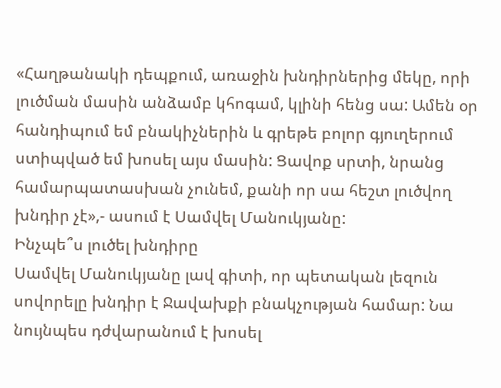«Հաղթանակի դեպքում, առաջին խնդիրներից մեկը, որի լուծման մասին անձամբ կհոգամ, կլինի հենց սա: Ամեն օր հանդիպում եմ բնակիչներին և գրեթե բոլոր գյուղերում ստիպված եմ խոսել այս մասին: Ցավոք սրտի, նրանց համարպատասխան չունեմ, քանի որ սա հեշտ լուծվող խնդիր չէ»,- ասում է Սամվել Մանուկյանը:
Ինչպե՞ս լուծել խնդիրը
Սամվել Մանուկյանը լավ գիտի, որ պետական լեզուն սովորելը խնդիր է Ջավախքի բնակչության համար: Նա նույնպես դժվարանում է խոսել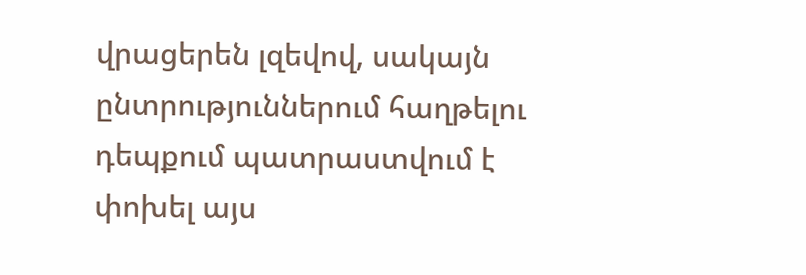վրացերեն լզեվով, սակայն ընտրություններում հաղթելու դեպքում պատրաստվում է փոխել այս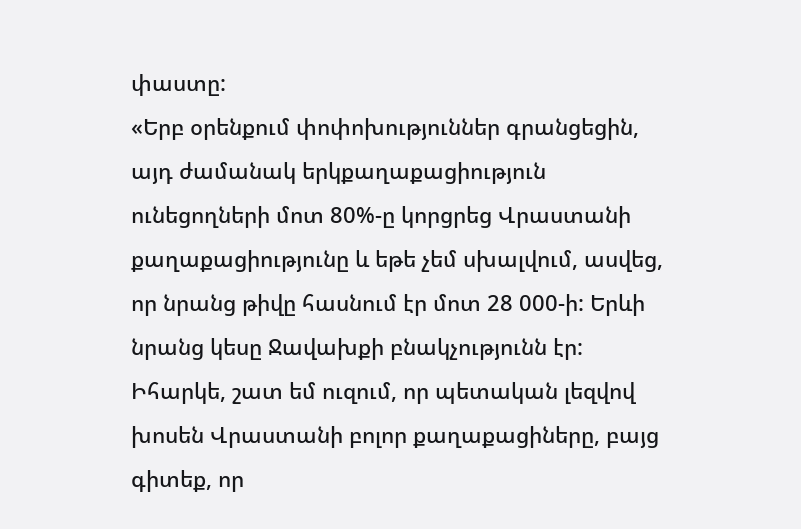փաստը:
«Երբ օրենքում փոփոխություններ գրանցեցին, այդ ժամանակ երկքաղաքացիություն ունեցողների մոտ 80%-ը կորցրեց Վրաստանի քաղաքացիությունը և եթե չեմ սխալվում, ասվեց, որ նրանց թիվը հասնում էր մոտ 28 000-ի: Երևի նրանց կեսը Ջավախքի բնակչությունն էր: Իհարկե, շատ եմ ուզում, որ պետական լեզվով խոսեն Վրաստանի բոլոր քաղաքացիները, բայց գիտեք, որ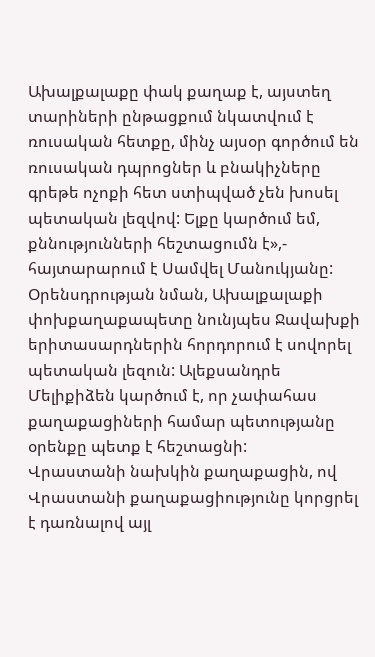Ախալքալաքը փակ քաղաք է, այստեղ տարիների ընթացքում նկատվում է ռուսական հետքը, մինչ այսօր գործում են ռուսական դպրոցներ և բնակիչները գրեթե ոչոքի հետ ստիպված չեն խոսել պետական լեզվով: Ելքը կարծում եմ, քննությունների հեշտացումն է»,- հայտարարում է Սամվել Մանուկյանը:
Օրենսդրության նման, Ախալքալաքի փոխքաղաքապետը նունյպես Ջավախքի երիտասարդներին հորդորում է սովորել պետական լեզուն: Ալեքսանդրե Մելիքիձեն կարծում է, որ չափահաս քաղաքացիների համար պետությանը օրենքը պետք է հեշտացնի:
Վրաստանի նախկին քաղաքացին, ով Վրաստանի քաղաքացիությունը կորցրել է դառնալով այլ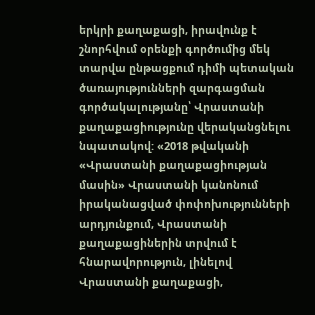երկրի քաղաքացի, իրավունք է շնորհվում օրենքի գործումից մեկ տարվա ընթացքում դիմի պետական ծառայությունների զարգացման գործակալությանը՝ Վրաստանի քաղաքացիությունը վերականցնելու նպատակով: «2018 թվականի «Վրաստանի քաղաքացիության մասին» Վրաստանի կանոնում իրականացված փոփոխությունների արդյունքում, Վրաստանի քաղաքացիներին տրվում է հնարավորություն, լինելով Վրաստանի քաղաքացի,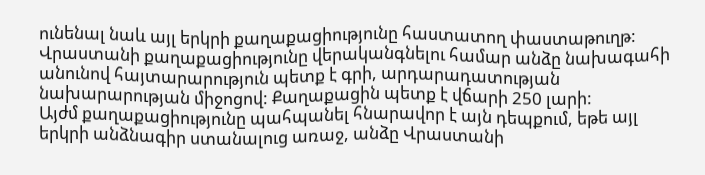ունենալ նաև այլ երկրի քաղաքացիությունը հաստատող փաստաթուղթ:
Վրաստանի քաղաքացիությունը վերականգնելու համար անձը նախագահի անունով հայտարարություն պետք է գրի, արդարադատության նախարարության միջոցով: Քաղաքացին պետք է վճարի 250 լարի:
Այժմ քաղաքացիությունը պահպանել հնարավոր է այն դեպքում, եթե այլ երկրի անձնագիր ստանալուց առաջ, անձը Վրաստանի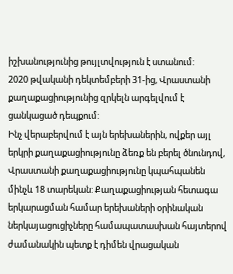իշխանությունից թույլտվություն է ստանում:
2020 թվականի դեկտեմբերի 31-ից, Վրաստանի քաղաքացիությունից զրկելն արգելվում է ցանկացած դեպքում:
Ինչ վերաբերվում է այն երեխաներին, ովքեր այլ երկրի քաղաքացիությունը ձեռք են բերել ծնունդով, Վրաստանի քաղաքացիությունը կպահպանեն մինչև 18 տարեկան: Քաղաքացիության հետագա երկարացման համար երեխաների օրինական ներկայացուցիչները համապատասխան հայտերով ժամանակին պետք է դիմեն վրացական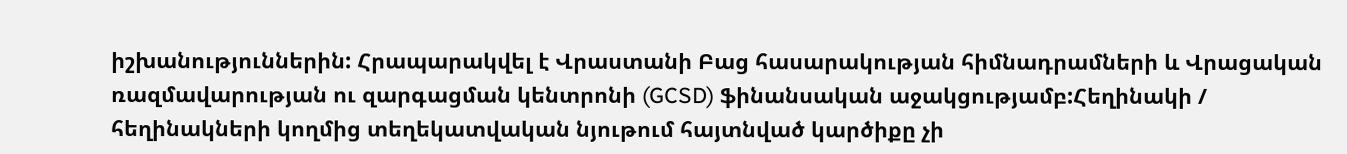իշխանություններին: Հրապարակվել է Վրաստանի Բաց հասարակության հիմնադրամների և Վրացական ռազմավարության ու զարգացման կենտրոնի (GCSD) ֆինանսական աջակցությամբ:Հեղինակի / հեղինակների կողմից տեղեկատվական նյութում հայտնված կարծիքը չի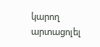կարող արտացոլել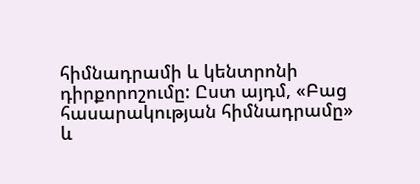հիմնադրամի և կենտրոնի դիրքորոշումը: Ըստ այդմ, «Բաց հասարակության հիմնադրամը» և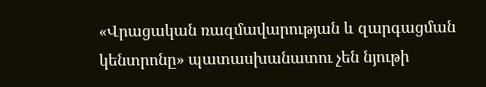«Վրացական ռազմավարության և զարգացման կենտրոնը» պատասխանատու չեն նյութի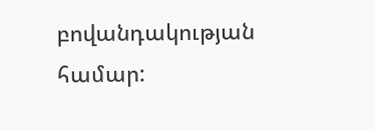բովանդակության համար: